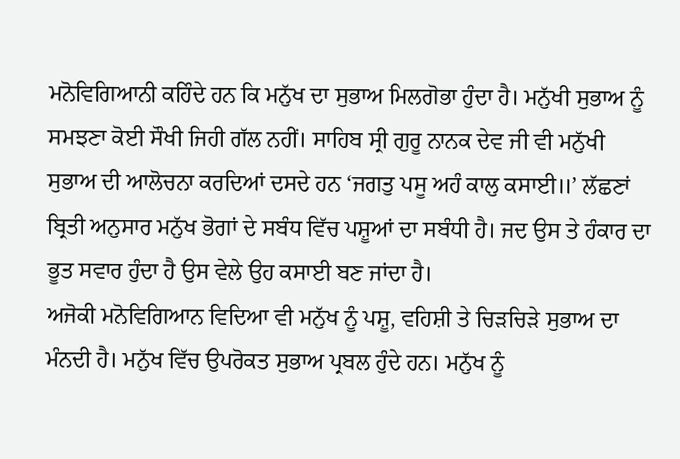ਮਨੋਵਿਗਿਆਨੀ ਕਹਿੰਦੇ ਹਨ ਕਿ ਮਨੁੱਖ ਦਾ ਸੁਭਾਅ ਮਿਲਗੋਭਾ ਹੁੰਦਾ ਹੈ। ਮਨੁੱਖੀ ਸੁਭਾਅ ਨੂੰ ਸਮਝਣਾ ਕੋਈ ਸੌਖੀ ਜਿਹੀ ਗੱਲ ਨਹੀਂ। ਸਾਹਿਬ ਸ੍ਰੀ ਗੁਰੂ ਨਾਨਕ ਦੇਵ ਜੀ ਵੀ ਮਨੁੱਖੀ ਸੁਭਾਅ ਦੀ ਆਲੋਚਨਾ ਕਰਦਿਆਂ ਦਸਦੇ ਹਨ ‘ਜਗਤੁ ਪਸੂ ਅਹੰ ਕਾਲੁ ਕਸਾਈ॥’ ਲੱਛਣਾਂ ਬ੍ਰਿਤੀ ਅਨੁਸਾਰ ਮਨੁੱਖ ਭੋਗਾਂ ਦੇ ਸਬੰਧ ਵਿੱਚ ਪਸ਼ੂਆਂ ਦਾ ਸਬੰਧੀ ਹੈ। ਜਦ ਉਸ ਤੇ ਹੰਕਾਰ ਦਾ ਭੂਤ ਸਵਾਰ ਹੁੰਦਾ ਹੈ ਉਸ ਵੇਲੇ ਉਹ ਕਸਾਈ ਬਣ ਜਾਂਦਾ ਹੈ।
ਅਜੋਕੀ ਮਨੋਵਿਗਿਆਨ ਵਿਦਿਆ ਵੀ ਮਨੁੱਖ ਨੂੰ ਪਸ਼ੂ, ਵਹਿਸ਼ੀ ਤੇ ਚਿੜਚਿੜੇ ਸੁਭਾਅ ਦਾ ਮੰਨਦੀ ਹੈ। ਮਨੁੱਖ ਵਿੱਚ ਉਪਰੋਕਤ ਸੁਭਾਅ ਪ੍ਰਬਲ ਹੁੰਦੇ ਹਨ। ਮਨੁੱਖ ਨੂੰ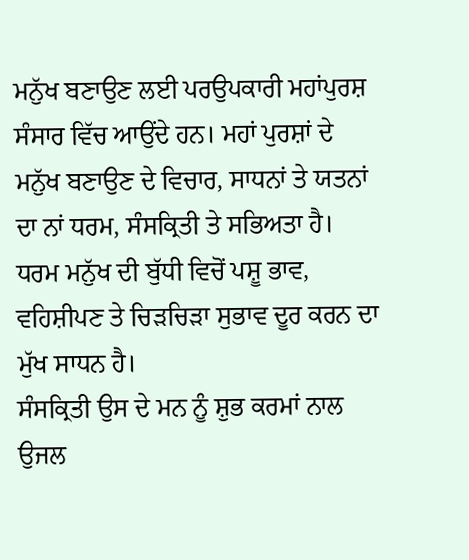ਮਨੁੱਖ ਬਣਾਉਣ ਲਈ ਪਰਉਪਕਾਰੀ ਮਹਾਂਪੁਰਸ਼ ਸੰਸਾਰ ਵਿੱਚ ਆਉਂਦੇ ਹਨ। ਮਹਾਂ ਪੁਰਸ਼ਾਂ ਦੇ ਮਨੁੱਖ ਬਣਾਉਣ ਦੇ ਵਿਚਾਰ, ਸਾਧਨਾਂ ਤੇ ਯਤਨਾਂ ਦਾ ਨਾਂ ਧਰਮ, ਸੰਸਕ੍ਰਿਤੀ ਤੇ ਸਭਿਅਤਾ ਹੈ। ਧਰਮ ਮਨੁੱਖ ਦੀ ਬੁੱਧੀ ਵਿਚੋਂ ਪਸ਼ੂ ਭਾਵ, ਵਹਿਸ਼ੀਪਣ ਤੇ ਚਿੜਚਿੜਾ ਸੁਭਾਵ ਦੂਰ ਕਰਨ ਦਾ ਮੁੱਖ ਸਾਧਨ ਹੈ।
ਸੰਸਕ੍ਰਿਤੀ ਉਸ ਦੇ ਮਨ ਨੂੰ ਸ਼ੁਭ ਕਰਮਾਂ ਨਾਲ ਉਜਲ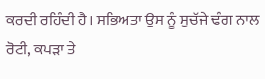ਕਰਦੀ ਰਹਿੰਦੀ ਹੈ। ਸਭਿਅਤਾ ਉਸ ਨੂੰ ਸੁਚੱਜੇ ਢੰਗ ਨਾਲ ਰੋਟੀ, ਕਪੜਾ ਤੇ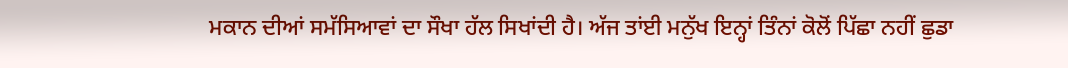ਮਕਾਨ ਦੀਆਂ ਸਮੱਸਿਆਵਾਂ ਦਾ ਸੌਖਾ ਹੱਲ ਸਿਖਾਂਦੀ ਹੈ। ਅੱਜ ਤਾਂਈ ਮਨੁੱਖ ਇਨ੍ਹਾਂ ਤਿੰਨਾਂ ਕੋਲੋਂ ਪਿੱਛਾ ਨਹੀਂ ਛੁਡਾ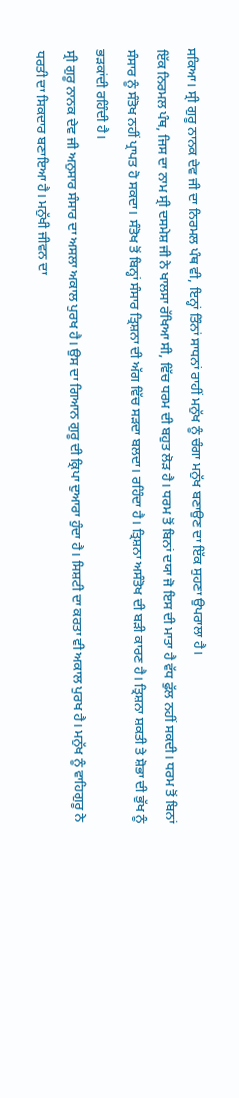ਸਕਿਆ। ਸ੍ਰੀ ਗੁਰੂ ਨਾਨਕ ਦੇਵ ਜੀ ਦਾ ਨਿਰਮਲ ਪੰਥ ਵੀ, ਇਨ੍ਹਾਂ ਤਿੰਨਾਂ ਸਾਧਨਾਂ ਰਾਹੀਂ ਮਨੁੱਖ ਨੂੰ ਚੰਗਾ ਮਨੁੱਖ ਬਣਾਉਣ ਦਾ ਇੱਕ ਸੁਹਣਾ ਉਪਰਾਲਾ ਹੈ।
ਇੱਕ ਨਿਰਮਲ ਪੰਥ, ਜਿਸ ਦਾ ਨਾਮ ਸ੍ਰੀ ਦਸਮੇਸ਼ ਜੀ ਨੇ ਖਾਲਸਾ ਰੱਖਿਆ ਸੀ, ਵਿੱਚ ਧਰਮ ਦੀ ਬਹੁਤ ਲੋੜ ਹੈ। ਧਰਮ ਤੋਂ ਬਿਨਾਂ ਦਯਾ ਜੋ ਇਸ ਦੀ ਮਾਤਾ ਹੈ ਵੱਧ ਫੁੱਲ ਨਹੀਂ ਸਕਦੀ। ਧਰਮ ਤੋਂ ਬਿਨਾਂ ਸੰਸਾਰ ਨੂੰ ਸੰਤੋਖ ਨਹੀਂ ਪ੍ਰਾਪਤ ਹੋ ਸਕਦਾ। ਸੰਤੋਖ ਤੋਂ ਬਿਨ੍ਹਾਂ ਸੰਸਾਰ ਤ੍ਰਿਸ਼ਨਾ ਦੀ ਅੱਗ ਵਿੱਚ ਸੜਦਾ ਬਲਦਾ। ਰਹਿੰਦਾ ਹੈ। ਤ੍ਰਿਸ਼ਨਾ ਅਸੰਤੋਖ ਦੀ ਬੜੀ ਕਾਰਣ ਹੈ। ਤ੍ਰਿਸ਼ਨਾ ਸ਼ਕਤੀ ਤੇ ਸ਼ੋਭਾ ਦੀ ਭੁੱਖ ਨੂੰ ਭੜਕਾਂਦੀ ਰਹਿੰਦੀ ਹੈ।
ਸ੍ਰੀ ਗੁਰੂ ਨਾਨਕ ਦੇਵ ਜੀ ਅਨੁਸਾਰ ਸੰਸਾਰ ਦਾ ਅਸਲਾ ਅਕਾਲ ਪੁਰਖ ਹੈ। ਉਸ ਦਾ ਗਿਆਨ ਗੁਰੂ ਦੀ ਕ੍ਰਿਪਾ ਦੁਆਰਾ ਹੁੰਦਾ ਹੈ। ਸਿਸ਼ਟੀ ਦਾ ਕਰਤਾ ਵੀ ਅਕਾਲ ਪੁਰਖ ਹੈ। ਮਨੁੱਖ ਨੂੰ ਵਾਹਿਗੁਰੂ ਨੇ ਧਰਤੀ ਦਾ ਸਿਕਦਾਰ ਬਣਾਇਆ ਹੈ। ਮਨੁੱਖੀ ਜੀਵਨ ਦਾ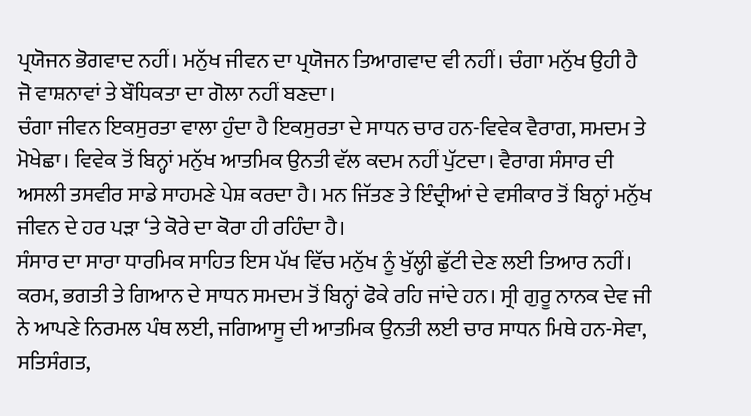ਪ੍ਰਯੋਜਨ ਭੋਗਵਾਦ ਨਹੀਂ। ਮਨੁੱਖ ਜੀਵਨ ਦਾ ਪ੍ਰਯੋਜਨ ਤਿਆਗਵਾਦ ਵੀ ਨਹੀਂ। ਚੰਗਾ ਮਨੁੱਖ ਉਹੀ ਹੈ ਜੋ ਵਾਸ਼ਨਾਵਾਂ ਤੇ ਬੌਧਿਕਤਾ ਦਾ ਗੋਲਾ ਨਹੀਂ ਬਣਦਾ।
ਚੰਗਾ ਜੀਵਨ ਇਕਸੁਰਤਾ ਵਾਲਾ ਹੁੰਦਾ ਹੈ ਇਕਸੁਰਤਾ ਦੇ ਸਾਧਨ ਚਾਰ ਹਨ-ਵਿਵੇਕ ਵੈਰਾਗ, ਸਮਦਮ ਤੇ ਮੋਖੇਛਾ। ਵਿਵੇਕ ਤੋਂ ਬਿਨ੍ਹਾਂ ਮਨੁੱਖ ਆਤਮਿਕ ਉਨਤੀ ਵੱਲ ਕਦਮ ਨਹੀਂ ਪੁੱਟਦਾ। ਵੈਰਾਗ ਸੰਸਾਰ ਦੀ ਅਸਲੀ ਤਸਵੀਰ ਸਾਡੇ ਸਾਹਮਣੇ ਪੇਸ਼ ਕਰਦਾ ਹੈ। ਮਨ ਜਿੱਤਣ ਤੇ ਇੰਦ੍ਰੀਆਂ ਦੇ ਵਸੀਕਾਰ ਤੋਂ ਬਿਨ੍ਹਾਂ ਮਨੁੱਖ ਜੀਵਨ ਦੇ ਹਰ ਪੜਾ ‘ਤੇ ਕੋਰੇ ਦਾ ਕੋਰਾ ਹੀ ਰਹਿੰਦਾ ਹੈ।
ਸੰਸਾਰ ਦਾ ਸਾਰਾ ਧਾਰਮਿਕ ਸਾਹਿਤ ਇਸ ਪੱਖ ਵਿੱਚ ਮਨੁੱਖ ਨੂੰ ਖੁੱਲ੍ਹੀ ਛੁੱਟੀ ਦੇਣ ਲਈ ਤਿਆਰ ਨਹੀਂ। ਕਰਮ, ਭਗਤੀ ਤੇ ਗਿਆਨ ਦੇ ਸਾਧਨ ਸਮਦਮ ਤੋਂ ਬਿਨ੍ਹਾਂ ਫੋਕੇ ਰਹਿ ਜਾਂਦੇ ਹਨ। ਸ੍ਰੀ ਗੁਰੂ ਨਾਨਕ ਦੇਵ ਜੀ ਨੇ ਆਪਣੇ ਨਿਰਮਲ ਪੰਥ ਲਈ, ਜਗਿਆਸੂ ਦੀ ਆਤਮਿਕ ਉਨਤੀ ਲਈ ਚਾਰ ਸਾਧਨ ਮਿਥੇ ਹਨ-ਸੇਵਾ, ਸਤਿਸੰਗਤ,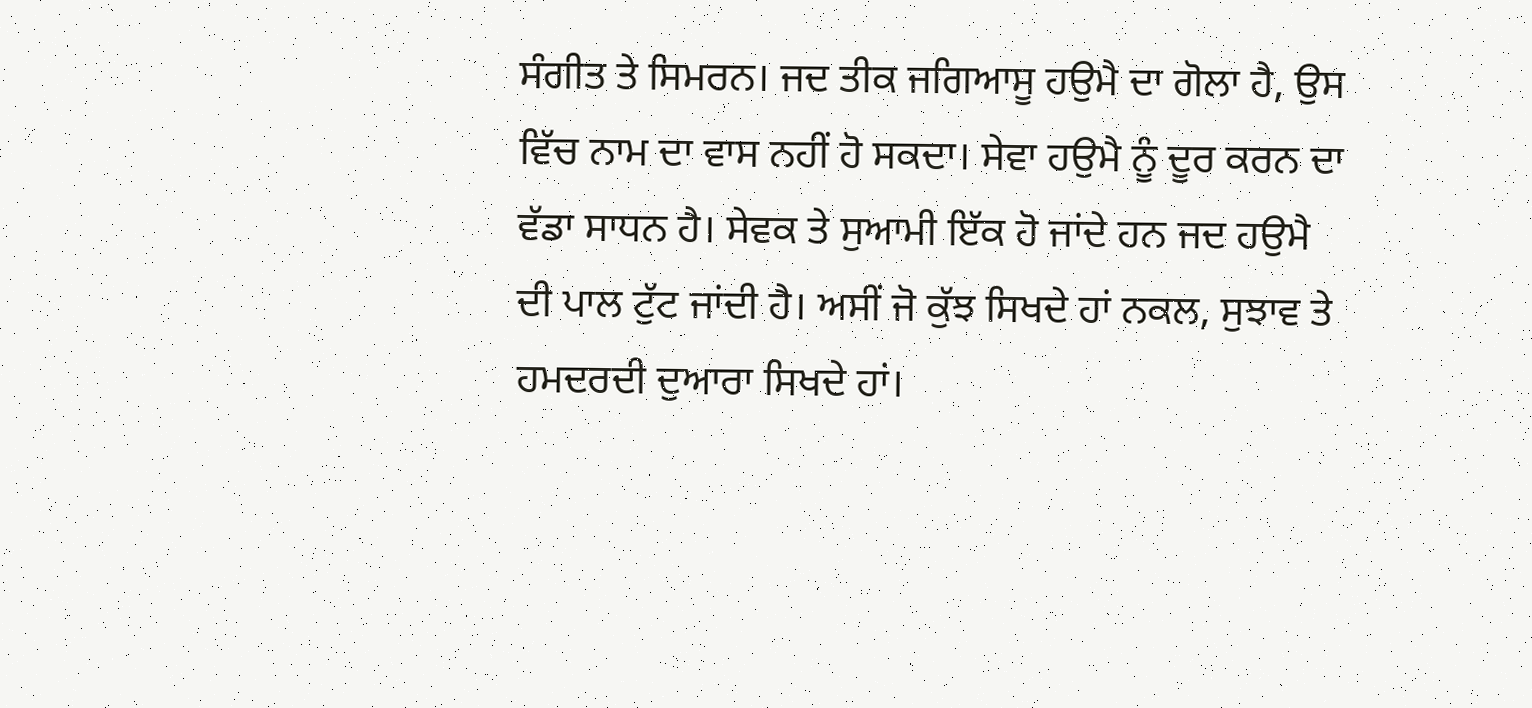ਸੰਗੀਤ ਤੇ ਸਿਮਰਨ। ਜਦ ਤੀਕ ਜਗਿਆਸੂ ਹਉਮੈ ਦਾ ਗੋਲਾ ਹੈ, ਉਸ ਵਿੱਚ ਨਾਮ ਦਾ ਵਾਸ ਨਹੀਂ ਹੋ ਸਕਦਾ। ਸੇਵਾ ਹਉਮੈ ਨੂੰ ਦੂਰ ਕਰਨ ਦਾ ਵੱਡਾ ਸਾਧਨ ਹੈ। ਸੇਵਕ ਤੇ ਸੁਆਮੀ ਇੱਕ ਹੋ ਜਾਂਦੇ ਹਨ ਜਦ ਹਉਮੈ ਦੀ ਪਾਲ ਟੁੱਟ ਜਾਂਦੀ ਹੈ। ਅਸੀਂ ਜੋ ਕੁੱਝ ਸਿਖਦੇ ਹਾਂ ਨਕਲ, ਸੁਝਾਵ ਤੇ ਹਮਦਰਦੀ ਦੁਆਰਾ ਸਿਖਦੇ ਹਾਂ।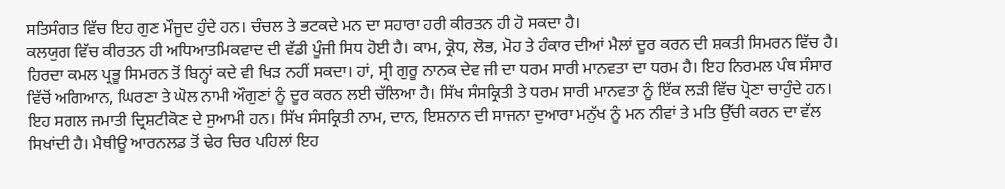ਸਤਿਸੰਗਤ ਵਿੱਚ ਇਹ ਗੁਣ ਮੌਜੂਦ ਹੁੰਦੇ ਹਨ। ਚੰਚਲ ਤੇ ਭਟਕਦੇ ਮਨ ਦਾ ਸਹਾਰਾ ਹਰੀ ਕੀਰਤਨ ਹੀ ਹੋ ਸਕਦਾ ਹੈ।
ਕਲਯੁਗ ਵਿੱਚ ਕੀਰਤਨ ਹੀ ਅਧਿਆਤਮਿਕਵਾਦ ਦੀ ਵੱਡੀ ਪੂੰਜੀ ਸਿਧ ਹੋਈ ਹੈ। ਕਾਮ, ਕ੍ਰੋਧ, ਲੋਭ, ਮੋਹ ਤੇ ਹੰਕਾਰ ਦੀਆਂ ਮੈਲਾਂ ਦੂਰ ਕਰਨ ਦੀ ਸ਼ਕਤੀ ਸਿਮਰਨ ਵਿੱਚ ਹੈ। ਹਿਰਦਾ ਕਮਲ ਪ੍ਰਭੂ ਸਿਮਰਨ ਤੋਂ ਬਿਨ੍ਹਾਂ ਕਦੇ ਵੀ ਖਿੜ ਨਹੀਂ ਸਕਦਾ। ਹਾਂ, ਸ੍ਰੀ ਗੁਰੂ ਨਾਨਕ ਦੇਵ ਜੀ ਦਾ ਧਰਮ ਸਾਰੀ ਮਾਨਵਤਾ ਦਾ ਧਰਮ ਹੈ। ਇਹ ਨਿਰਮਲ ਪੰਥ ਸੰਸਾਰ ਵਿੱਚੋਂ ਅਗਿਆਨ, ਘਿਰਣਾ ਤੇ ਘੋਲ ਨਾਮੀ ਔਗੁਣਾਂ ਨੂੰ ਦੂਰ ਕਰਨ ਲਈ ਚੱਲਿਆ ਹੈ। ਸਿੱਖ ਸੰਸਕ੍ਰਿਤੀ ਤੇ ਧਰਮ ਸਾਰੀ ਮਾਨਵਤਾ ਨੂੰ ਇੱਕ ਲੜੀ ਵਿੱਚ ਪ੍ਰੋਣਾ ਚਾਹੁੰਦੇ ਹਨ। ਇਹ ਸਗਲ ਜਮਾਤੀ ਦ੍ਰਿਸ਼ਟੀਕੋਣ ਦੇ ਸੁਆਮੀ ਹਨ। ਸਿੱਖ ਸੰਸਕ੍ਰਿਤੀ ਨਾਮ, ਦਾਨ, ਇਸ਼ਨਾਨ ਦੀ ਸਾਜਨਾ ਦੁਆਰਾ ਮਨੁੱਖ ਨੂੰ ਮਨ ਨੀਵਾਂ ਤੇ ਮਤਿ ਉੱਚੀ ਕਰਨ ਦਾ ਵੱਲ ਸਿਖਾਂਦੀ ਹੈ। ਮੈਥੀਊ ਆਰਨਲਡ ਤੋਂ ਢੇਰ ਚਿਰ ਪਹਿਲਾਂ ਇਹ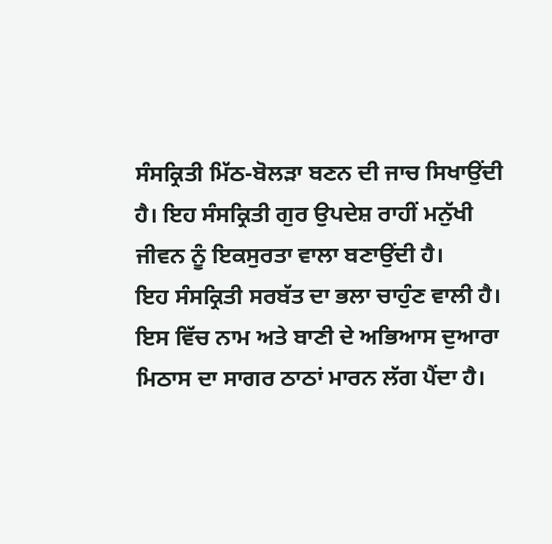ਸੰਸਕ੍ਰਿਤੀ ਮਿੱਠ-ਬੋਲੜਾ ਬਣਨ ਦੀ ਜਾਚ ਸਿਖਾਉਂਦੀ ਹੈ। ਇਹ ਸੰਸਕ੍ਰਿਤੀ ਗੁਰ ਉਪਦੇਸ਼ ਰਾਹੀਂ ਮਨੁੱਖੀ ਜੀਵਨ ਨੂੰ ਇਕਸੁਰਤਾ ਵਾਲਾ ਬਣਾਉਂਦੀ ਹੈ।
ਇਹ ਸੰਸਕ੍ਰਿਤੀ ਸਰਬੱਤ ਦਾ ਭਲਾ ਚਾਹੁੰਣ ਵਾਲੀ ਹੈ। ਇਸ ਵਿੱਚ ਨਾਮ ਅਤੇ ਬਾਣੀ ਦੇ ਅਭਿਆਸ ਦੁਆਰਾ ਮਿਠਾਸ ਦਾ ਸਾਗਰ ਠਾਠਾਂ ਮਾਰਨ ਲੱਗ ਪੈਂਦਾ ਹੈ।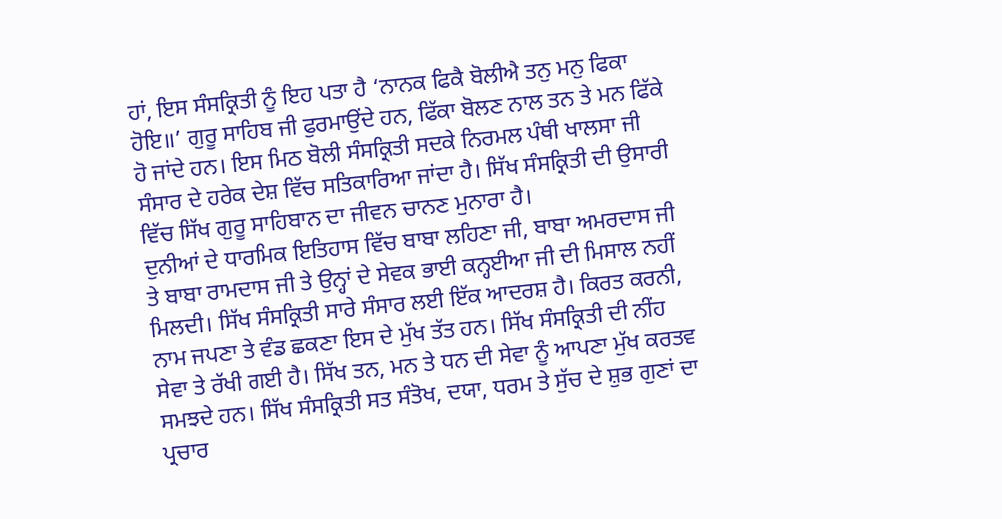ਹਾਂ, ਇਸ ਸੰਸਕ੍ਰਿਤੀ ਨੂੰ ਇਹ ਪਤਾ ਹੈ ‘ਨਾਨਕ ਫਿਕੈ ਬੋਲੀਐ ਤਨੁ ਮਨੁ ਫਿਕਾ ਹੋਇ॥’ ਗੁਰੂ ਸਾਹਿਬ ਜੀ ਫੁਰਮਾਉਂਦੇ ਹਨ, ਫਿੱਕਾ ਬੋਲਣ ਨਾਲ ਤਨ ਤੇ ਮਨ ਫਿੱਕੇ ਹੋ ਜਾਂਦੇ ਹਨ। ਇਸ ਮਿਠ ਬੋਲੀ ਸੰਸਕ੍ਰਿਤੀ ਸਦਕੇ ਨਿਰਮਲ ਪੰਥੀ ਖਾਲਸਾ ਜੀ ਸੰਸਾਰ ਦੇ ਹਰੇਕ ਦੇਸ਼ ਵਿੱਚ ਸਤਿਕਾਰਿਆ ਜਾਂਦਾ ਹੈ। ਸਿੱਖ ਸੰਸਕ੍ਰਿਤੀ ਦੀ ਉਸਾਰੀ ਵਿੱਚ ਸਿੱਖ ਗੁਰੂ ਸਾਹਿਬਾਨ ਦਾ ਜੀਵਨ ਚਾਨਣ ਮੁਨਾਰਾ ਹੈ।
ਦੁਨੀਆਂ ਦੇ ਧਾਰਮਿਕ ਇਤਿਹਾਸ ਵਿੱਚ ਬਾਬਾ ਲਹਿਣਾ ਜੀ, ਬਾਬਾ ਅਮਰਦਾਸ ਜੀ ਤੇ ਬਾਬਾ ਰਾਮਦਾਸ ਜੀ ਤੇ ਉਨ੍ਹਾਂ ਦੇ ਸੇਵਕ ਭਾਈ ਕਨ੍ਹਈਆ ਜੀ ਦੀ ਮਿਸਾਲ ਨਹੀਂ ਮਿਲਦੀ। ਸਿੱਖ ਸੰਸਕ੍ਰਿਤੀ ਸਾਰੇ ਸੰਸਾਰ ਲਈ ਇੱਕ ਆਦਰਸ਼ ਹੈ। ਕਿਰਤ ਕਰਨੀ, ਨਾਮ ਜਪਣਾ ਤੇ ਵੰਡ ਛਕਣਾ ਇਸ ਦੇ ਮੁੱਖ ਤੱਤ ਹਨ। ਸਿੱਖ ਸੰਸਕ੍ਰਿਤੀ ਦੀ ਨੀਂਹ ਸੇਵਾ ਤੇ ਰੱਖੀ ਗਈ ਹੈ। ਸਿੱਖ ਤਨ, ਮਨ ਤੇ ਧਨ ਦੀ ਸੇਵਾ ਨੂੰ ਆਪਣਾ ਮੁੱਖ ਕਰਤਵ ਸਮਝਦੇ ਹਨ। ਸਿੱਖ ਸੰਸਕ੍ਰਿਤੀ ਸਤ ਸੰਤੋਖ, ਦਯਾ, ਧਰਮ ਤੇ ਸੁੱਚ ਦੇ ਸ਼ੁਭ ਗੁਣਾਂ ਦਾ ਪ੍ਰਚਾਰ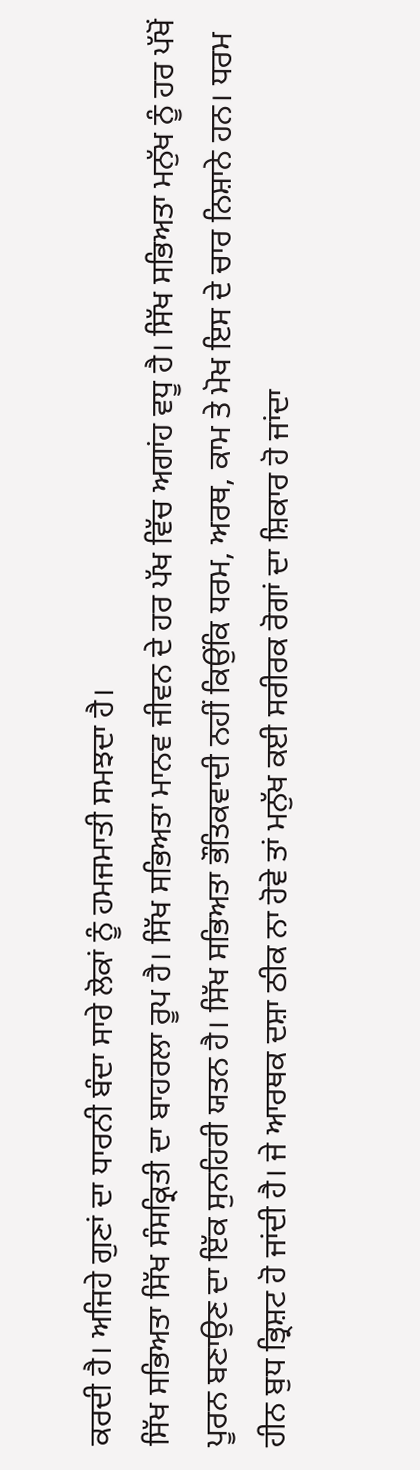ਕਰਦੀ ਹੈ। ਅਜਿਹੇ ਗੁਣਾਂ ਦਾ ਧਾਰਨੀ ਬੰਦਾ ਸਾਰੇ ਲੋਕਾਂ ਨੂੰ ਹਮਜਮਾਤੀ ਸਮਝਦਾ ਹੈ।
ਸਿੱਖ ਸਭਿਅਤਾ ਸਿੱਖ ਸੰਸਕ੍ਰਿਤੀ ਦਾ ਬਾਹਰਲਾ ਰੂਪ ਹੈ। ਸਿੱਖ ਸਭਿਅਤਾ ਮਾਨਵ ਜੀਵਨ ਦੇ ਹਰ ਪੱਖ ਵਿੱਚ ਅਗਾਂਹ ਵਧੂ ਹੈ। ਸਿੱਖ ਸਭਿਅਤਾ ਮਨੁੱਖ ਨੂੰ ਹਰ ਪੱਖੋਂ ਪੂਰਨ ਬਣਾਉਣ ਦਾ ਇੱਕ ਸੁਨਹਿਰੀ ਯਤਨ ਹੈ। ਸਿੱਖ ਸਭਿਅਤਾ ਭੌਤਿਕਵਾਦੀ ਨਹੀਂ ਕਿਉਂਕਿ ਧਰਮ, ਅਰਥ, ਕਾਮ ਤੇ ਮੋਖ ਇਸ ਦੇ ਚਾਰ ਨਿਸ਼ਾਨੇ ਹਨ। ਧਰਮ ਹੀਨ ਬੁਧ ਭ੍ਰਿਸ਼ਟ ਹੋ ਜਾਂਦੀ ਹੈ। ਜੇ ਆਰਥਕ ਦਸ਼ਾ ਠੀਕ ਨਾ ਹੋਵੇ ਤਾਂ ਮਨੁੱਖ ਕਈ ਸਰੀਰਕ ਰੋਗਾਂ ਦਾ ਸ਼ਿਕਾਰ ਹੋ ਜਾਂਦਾ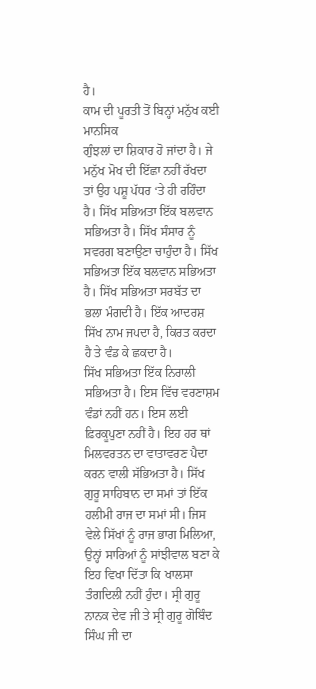ਹੈ।
ਕਾਮ ਦੀ ਪੂਰਤੀ ਤੋਂ ਬਿਨ੍ਹਾਂ ਮਨੁੱਖ ਕਈ ਮਾਨਸਿਕ
ਗੁੰਝਲਾਂ ਦਾ ਸ਼ਿਕਾਰ ਹੋ ਜਾਂਦਾ ਹੈ। ਜੇ ਮਨੁੱਖ ਮੋਖ ਦੀ ਇੱਛਾ ਨਹੀਂ ਰੱਖਦਾ ਤਾਂ ਉਹ ਪਸ਼ੂ ਪੱਧਰ ‘ਤੇ ਹੀ ਰਹਿੰਦਾ ਹੈ। ਸਿੱਖ ਸਭਿਅਤਾ ਇੱਕ ਬਲਵਾਨ ਸਭਿਅਤਾ ਹੈ। ਸਿੱਖ ਸੰਸਾਰ ਨੂੰ ਸਵਰਗ ਬਣਾਉਣਾ ਚਾਹੁੰਦਾ ਹੈ। ਸਿੱਖ ਸਭਿਅਤਾ ਇੱਕ ਬਲਵਾਨ ਸਭਿਅਤਾ ਹੈ। ਸਿੱਖ ਸਭਿਅਤਾ ਸਰਬੱਤ ਦਾ ਭਲਾ ਮੰਗਦੀ ਹੈ। ਇੱਕ ਆਦਰਸ਼ ਸਿੱਖ ਨਾਮ ਜਪਦਾ ਹੈ, ਕਿਰਤ ਕਰਦਾ ਹੈ ਤੇ ਵੰਡ ਕੇ ਛਕਦਾ ਹੈ।
ਸਿੱਖ ਸਭਿਅਤਾ ਇੱਕ ਨਿਰਾਲੀ ਸਭਿਅਤਾ ਹੈ। ਇਸ ਵਿੱਚ ਵਰਣਾਸ਼ਮ ਵੰਡਾਂ ਨਹੀਂ ਹਨ। ਇਸ ਲਈ ਫ਼ਿਰਕੂਪੁਣਾ ਨਹੀਂ ਹੈ। ਇਹ ਹਰ ਥਾਂ ਮਿਲਵਰਤਨ ਦਾ ਵਾਤਾਵਰਣ ਪੈਦਾ ਕਰਨ ਵਾਲੀ ਸੱਭਿਅਤਾ ਹੈ। ਸਿੱਖ ਗੁਰੂ ਸਾਹਿਬਾਨ ਦਾ ਸਮਾਂ ਤਾਂ ਇੱਕ ਹਲੀਮੀ ਰਾਜ ਦਾ ਸਮਾਂ ਸੀ। ਜਿਸ ਵੇਲੇ ਸਿੱਖਾਂ ਨੂੰ ਰਾਜ ਭਾਗ ਮਿਲਿਆ, ਉਨ੍ਹਾਂ ਸਾਰਿਆਂ ਨੂੰ ਸਾਂਝੀਵਾਲ ਬਣਾ ਕੇ ਇਹ ਵਿਖਾ ਦਿੱਤਾ ਕਿ ਖਾਲਸਾ ਤੰਗਦਿਲੀ ਨਹੀਂ ਹੁੰਦਾ। ਸ੍ਰੀ ਗੁਰੂ ਨਾਨਕ ਦੇਵ ਜੀ ਤੇ ਸ੍ਰੀ ਗੁਰੂ ਗੋਬਿੰਦ ਸਿੰਘ ਜੀ ਦਾ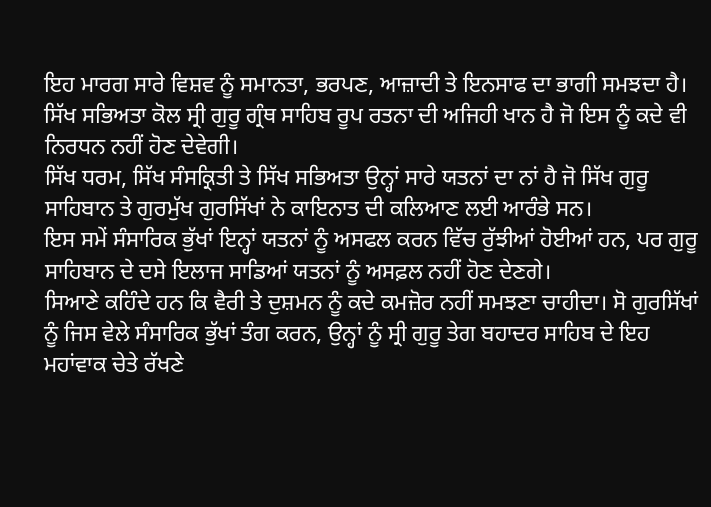ਇਹ ਮਾਰਗ ਸਾਰੇ ਵਿਸ਼ਵ ਨੂੰ ਸਮਾਨਤਾ, ਭਰਪਣ, ਆਜ਼ਾਦੀ ਤੇ ਇਨਸਾਫ ਦਾ ਭਾਗੀ ਸਮਝਦਾ ਹੈ। ਸਿੱਖ ਸਭਿਅਤਾ ਕੋਲ ਸ੍ਰੀ ਗੁਰੂ ਗ੍ਰੰਥ ਸਾਹਿਬ ਰੂਪ ਰਤਨਾ ਦੀ ਅਜਿਹੀ ਖਾਨ ਹੈ ਜੋ ਇਸ ਨੂੰ ਕਦੇ ਵੀ ਨਿਰਧਨ ਨਹੀਂ ਹੋਣ ਦੇਵੇਗੀ।
ਸਿੱਖ ਧਰਮ, ਸਿੱਖ ਸੰਸਕ੍ਰਿਤੀ ਤੇ ਸਿੱਖ ਸਭਿਅਤਾ ਉਨ੍ਹਾਂ ਸਾਰੇ ਯਤਨਾਂ ਦਾ ਨਾਂ ਹੈ ਜੋ ਸਿੱਖ ਗੁਰੂ ਸਾਹਿਬਾਨ ਤੇ ਗੁਰਮੁੱਖ ਗੁਰਸਿੱਖਾਂ ਨੇ ਕਾਇਨਾਤ ਦੀ ਕਲਿਆਣ ਲਈ ਆਰੰਭੇ ਸਨ।
ਇਸ ਸਮੇਂ ਸੰਸਾਰਿਕ ਭੁੱਖਾਂ ਇਨ੍ਹਾਂ ਯਤਨਾਂ ਨੂੰ ਅਸਫਲ ਕਰਨ ਵਿੱਚ ਰੁੱਝੀਆਂ ਹੋਈਆਂ ਹਨ, ਪਰ ਗੁਰੂ ਸਾਹਿਬਾਨ ਦੇ ਦਸੇ ਇਲਾਜ ਸਾਡਿਆਂ ਯਤਨਾਂ ਨੂੰ ਅਸਫ਼ਲ ਨਹੀਂ ਹੋਣ ਦੇਣਗੇ।
ਸਿਆਣੇ ਕਹਿੰਦੇ ਹਨ ਕਿ ਵੈਰੀ ਤੇ ਦੁਸ਼ਮਨ ਨੂੰ ਕਦੇ ਕਮਜ਼ੋਰ ਨਹੀਂ ਸਮਝਣਾ ਚਾਹੀਦਾ। ਸੋ ਗੁਰਸਿੱਖਾਂ ਨੂੰ ਜਿਸ ਵੇਲੇ ਸੰਸਾਰਿਕ ਭੁੱਖਾਂ ਤੰਗ ਕਰਨ, ਉਨ੍ਹਾਂ ਨੂੰ ਸ੍ਰੀ ਗੁਰੂ ਤੇਗ ਬਹਾਦਰ ਸਾਹਿਬ ਦੇ ਇਹ ਮਹਾਂਵਾਕ ਚੇਤੇ ਰੱਖਣੇ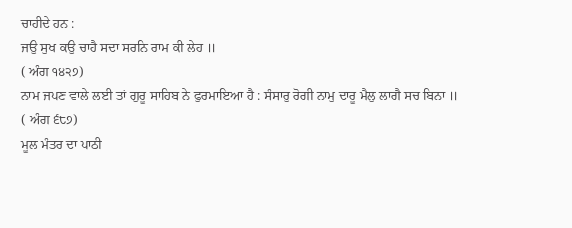ਚਾਹੀਦੇ ਹਨ :
ਜਉ ਸੁਖ ਕਉ ਚਾਹੈ ਸਦਾ ਸਰਨਿ ਰਾਮ ਕੀ ਲੇਹ ॥
( ਅੰਗ ੧੪੨੭)
ਨਾਮ ਜਪਣ ਵਾਲੇ ਲਈ ਤਾਂ ਗੁਰੂ ਸਾਹਿਬ ਨੇ ਫੁਰਮਾਇਆ ਹੈ : ਸੰਸਾਰੁ ਰੋਗੀ ਨਾਮੁ ਦਾਰੂ ਮੈਲੁ ਲਾਗੈ ਸਚ ਬਿਨਾ ॥
( ਅੰਗ ੬੮੭)
ਮੂਲ ਮੰਤਰ ਦਾ ਪਾਠੀ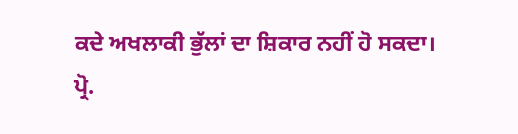ਕਦੇ ਅਖਲਾਕੀ ਭੁੱਲਾਂ ਦਾ ਸ਼ਿਕਾਰ ਨਹੀਂ ਹੋ ਸਕਦਾ।
ਪ੍ਰੋ.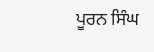ਪੂਰਨ ਸਿੰਘ